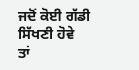ਜਦੋਂ ਕੋਈ ਗੱਡੀ ਸਿੱਖਣੀ ਹੋਵੇ
ਤਾਂ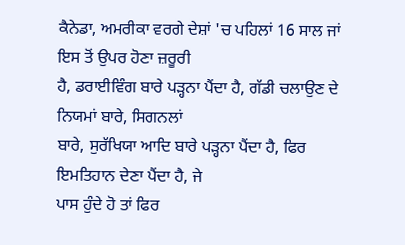ਕੈਨੇਡਾ, ਅਮਰੀਕਾ ਵਰਗੇ ਦੇਸ਼ਾਂ 'ਚ ਪਹਿਲਾਂ 16 ਸਾਲ ਜਾਂ ਇਸ ਤੋਂ ਉਪਰ ਹੋਣਾ ਜ਼ਰੂਰੀ
ਹੈ, ਡਰਾਈਵਿੰਗ ਬਾਰੇ ਪੜ੍ਹਨਾ ਪੈਂਦਾ ਹੈ, ਗੱਡੀ ਚਲਾਉਣ ਦੇ ਨਿਯਮਾਂ ਬਾਰੇ, ਸਿਗਨਲਾਂ
ਬਾਰੇ, ਸੁਰੱਖਿਯਾ ਆਦਿ ਬਾਰੇ ਪੜ੍ਹਨਾ ਪੈਂਦਾ ਹੈ, ਫਿਰ ਇਮਤਿਹਾਨ ਦੇਣਾ ਪੈਂਦਾ ਹੈ, ਜੇ
ਪਾਸ ਹੁੰਦੇ ਹੋ ਤਾਂ ਫਿਰ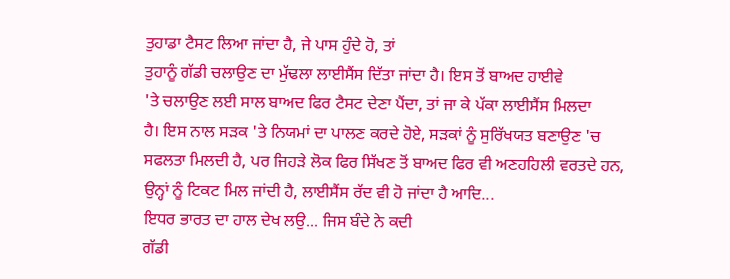ਤੁਹਾਡਾ ਟੈਸਟ ਲਿਆ ਜਾਂਦਾ ਹੈ, ਜੇ ਪਾਸ ਹੁੰਦੇ ਹੋ, ਤਾਂ
ਤੁਹਾਨੂੰ ਗੱਡੀ ਚਲਾਉਣ ਦਾ ਮੁੱਢਲਾ ਲਾਈਸੈਂਸ ਦਿੱਤਾ ਜਾਂਦਾ ਹੈ। ਇਸ ਤੋਂ ਬਾਅਦ ਹਾਈਵੇ
'ਤੇ ਚਲਾਉਣ ਲਈ ਸਾਲ ਬਾਅਦ ਫਿਰ ਟੈਸਟ ਦੇਣਾ ਪੈਂਦਾ, ਤਾਂ ਜਾ ਕੇ ਪੱਕਾ ਲਾਈਸੈਂਸ ਮਿਲਦਾ
ਹੈ। ਇਸ ਨਾਲ ਸੜਕ 'ਤੇ ਨਿਯਮਾਂ ਦਾ ਪਾਲਣ ਕਰਦੇ ਹੋਏ, ਸੜਕਾਂ ਨੂੰ ਸੁਰਿੱਖਯਤ ਬਣਾਉਣ 'ਚ
ਸਫਲਤਾ ਮਿਲਦੀ ਹੈ, ਪਰ ਜਿਹੜੇ ਲੋਕ ਫਿਰ ਸਿੱਖਣ ਤੋਂ ਬਾਅਦ ਫਿਰ ਵੀ ਅਣਹਹਿਲੀ ਵਰਤਦੇ ਹਨ,
ਉਨ੍ਹਾਂ ਨੂੰ ਟਿਕਟ ਮਿਲ ਜਾਂਦੀ ਹੈ, ਲਾਈਸੈਂਸ ਰੱਦ ਵੀ ਹੋ ਜਾਂਦਾ ਹੈ ਆਦਿ...
ਇਧਰ ਭਾਰਤ ਦਾ ਹਾਲ ਦੇਖ ਲਉ... ਜਿਸ ਬੰਦੇ ਨੇ ਕਦੀ
ਗੱਡੀ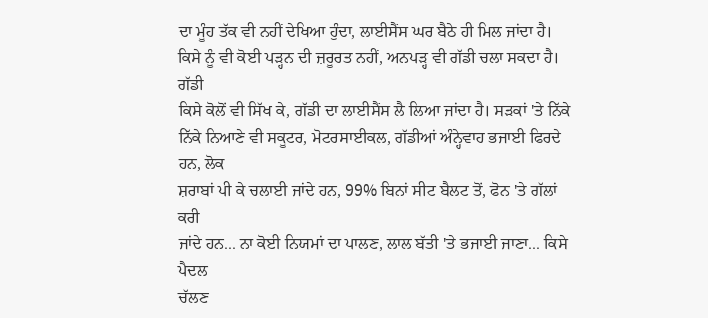ਦਾ ਮੂੰਹ ਤੱਕ ਵੀ ਨਹੀਂ ਦੇਖਿਆ ਹੁੰਦਾ, ਲਾਈਸੈਂਸ ਘਰ ਬੈਠੇ ਹੀ ਮਿਲ ਜਾਂਦਾ ਹੈ।
ਕਿਸੇ ਨੂੰ ਵੀ ਕੋਈ ਪੜ੍ਹਨ ਦੀ ਜ਼ਰੂਰਤ ਨਹੀਂ, ਅਨਪੜ੍ਹ ਵੀ ਗੱਡੀ ਚਲਾ ਸਕਦਾ ਹੈ। ਗੱਡੀ
ਕਿਸੇ ਕੋਲੋਂ ਵੀ ਸਿੱਖ ਕੇ, ਗੱਡੀ ਦਾ ਲਾਈਸੈਂਸ ਲੈ ਲਿਆ ਜਾਂਦਾ ਹੈ। ਸੜਕਾਂ 'ਤੇ ਨਿੱਕੇ
ਨਿੱਕੇ ਨਿਆਣੇ ਵੀ ਸਕੂਟਰ, ਮੋਟਰਸਾਈਕਲ, ਗੱਡੀਆਂ ਅੰਨ੍ਹੇਵਾਹ ਭਜਾਈ ਫਿਰਦੇ ਹਨ, ਲੋਕ
ਸ਼ਰਾਬਾਂ ਪੀ ਕੇ ਚਲਾਈ ਜਾਂਦੇ ਹਨ, 99% ਬਿਨਾਂ ਸੀਟ ਬੈਲਟ ਤੋਂ, ਫੋਨ 'ਤੇ ਗੱਲਾਂ ਕਰੀ
ਜਾਂਦੇ ਹਨ... ਨਾ ਕੋਈ ਨਿਯਮਾਂ ਦਾ ਪਾਲਣ, ਲਾਲ ਬੱਤੀ 'ਤੇ ਭਜਾਈ ਜਾਣਾ... ਕਿਸੇ ਪੈਦਲ
ਚੱਲਣ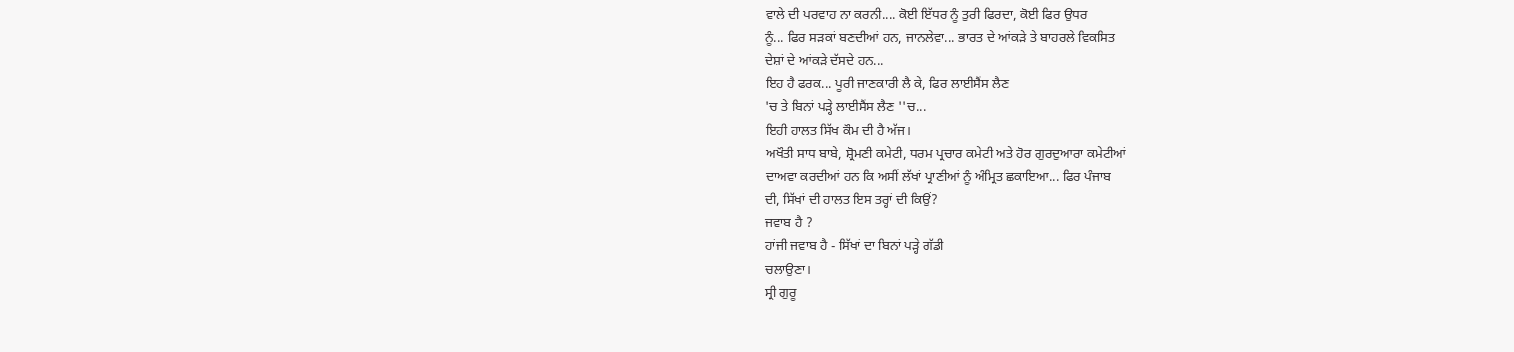ਵਾਲੇ ਦੀ ਪਰਵਾਹ ਨਾ ਕਰਨੀ.... ਕੋਈ ਇੱਧਰ ਨੂੰ ਤੁਰੀ ਫਿਰਦਾ, ਕੋਈ ਫਿਰ ਉਧਰ
ਨੂੰ... ਫਿਰ ਸੜਕਾਂ ਬਣਦੀਆਂ ਹਨ, ਜਾਨਲੇਵਾ... ਭਾਰਤ ਦੇ ਆਂਕੜੇ ਤੇ ਬਾਹਰਲੇ ਵਿਕਸਿਤ
ਦੇਸ਼ਾਂ ਦੇ ਆਂਕੜੇ ਦੱਸਦੇ ਹਨ...
ਇਹ ਹੈ ਫਰਕ... ਪੂਰੀ ਜਾਣਕਾਰੀ ਲੈ ਕੇ, ਫਿਰ ਲਾਈਸੈਂਸ ਲੈਣ
'ਚ ਤੇ ਬਿਨਾਂ ਪੜ੍ਹੇ ਲਾਈਸੈਂਸ ਲੈਣ ''ਚ...
ਇਹੀ ਹਾਲਤ ਸਿੱਖ ਕੌਮ ਦੀ ਹੈ ਅੱਜ।
ਅਖੌਤੀ ਸਾਧ ਬਾਬੇ, ਸ਼੍ਰੋਮਣੀ ਕਮੇਟੀ, ਧਰਮ ਪ੍ਰਚਾਰ ਕਮੇਟੀ ਅਤੇ ਹੋਰ ਗੁਰਦੁਆਰਾ ਕਮੇਟੀਆਂ
ਦਾਅਵਾ ਕਰਦੀਆਂ ਹਨ ਕਿ ਅਸੀਂ ਲੱਖਾਂ ਪ੍ਰਾਣੀਆਂ ਨੂੰ ਅੰਮ੍ਰਿਤ ਛਕਾਇਆ... ਫਿਰ ਪੰਜਾਬ
ਦੀ, ਸਿੱਖਾਂ ਦੀ ਹਾਲਤ ਇਸ ਤਰ੍ਹਾਂ ਦੀ ਕਿਉਂ?
ਜਵਾਬ ਹੈ ?
ਹਾਂਜੀ ਜਵਾਬ ਹੈ - ਸਿੱਖਾਂ ਦਾ ਬਿਨਾਂ ਪੜ੍ਹੇ ਗੱਡੀ
ਚਲਾਉਣਾ।
ਸ੍ਰੀ ਗੁਰੂ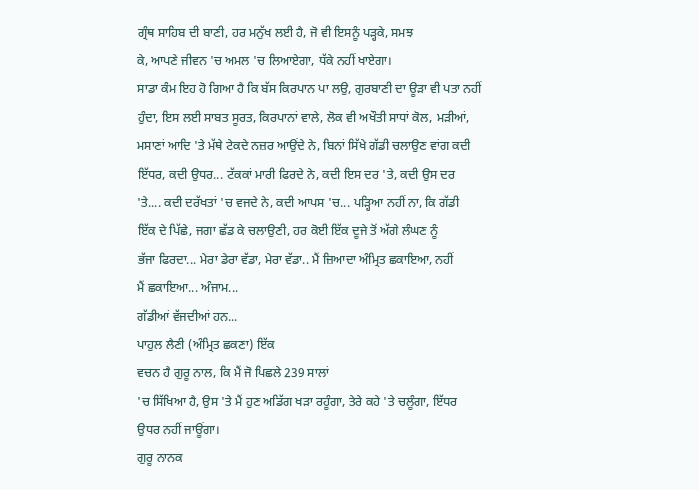ਗ੍ਰੰਥ ਸਾਹਿਬ ਦੀ ਬਾਣੀ, ਹਰ ਮਨੁੱਖ ਲਈ ਹੈ, ਜੋ ਵੀ ਇਸਨੂੰ ਪੜ੍ਹਕੇ, ਸਮਝ
ਕੇ, ਆਪਣੇ ਜੀਵਨ 'ਚ ਅਮਲ 'ਚ ਲਿਆਏਗਾ, ਧੱਕੇ ਨਹੀਂ ਖਾਏਗਾ।
ਸਾਡਾ ਕੰਮ ਇਹ ਹੋ ਗਿਆ ਹੈ ਕਿ ਬੱਸ ਕਿਰਪਾਨ ਪਾ ਲਉ, ਗੁਰਬਾਣੀ ਦਾ ਊੜਾ ਵੀ ਪਤਾ ਨਹੀਂ
ਹੁੰਦਾ, ਇਸ ਲਈ ਸਾਬਤ ਸੂਰਤ, ਕਿਰਪਾਨਾਂ ਵਾਲੇ, ਲੋਕ ਵੀ ਅਖੌਤੀ ਸਾਧਾਂ ਕੋਲ, ਮੜੀਆਂ,
ਮਸਾਣਾਂ ਆਦਿ 'ਤੇ ਮੱਥੇ ਟੇਕਦੇ ਨਜ਼ਰ ਆਉਂਦੇ ਨੇ, ਬਿਨਾਂ ਸਿੱਖੇ ਗੱਡੀ ਚਲਾਉਣ ਵਾਂਗ ਕਦੀ
ਇੱਧਰ, ਕਦੀ ਉਧਰ... ਟੱਕਕਾਂ ਮਾਰੀ ਫਿਰਦੇ ਨੇ, ਕਦੀ ਇਸ ਦਰ 'ਤੇ, ਕਦੀ ਉਸ ਦਰ
'ਤੇ.... ਕਦੀ ਦਰੱਖਤਾਂ 'ਚ ਵਜਦੇ ਨੇ, ਕਦੀ ਆਪਸ 'ਚ... ਪੜ੍ਹਿਆ ਨਹੀਂ ਨਾ, ਕਿ ਗੱਡੀ
ਇੱਕ ਦੇ ਪਿੱਛੇ, ਜਗਾ ਛੱਡ ਕੇ ਚਲਾਉਣੀ, ਹਰ ਕੋਈ ਇੱਕ ਦੂਜੇ ਤੋਂ ਅੱਗੇ ਲੰਘਣ ਨੂੰ
ਭੱਜਾ ਫਿਰਦਾ... ਮੇਰਾ ਡੇਰਾ ਵੱਡਾ, ਮੇਰਾ ਵੱਡਾ.. ਮੈਂ ਜ਼ਿਆਦਾ ਅੰਮ੍ਰਿਤ ਛਕਾਇਆ, ਨਹੀਂ
ਮੈਂ ਛਕਾਇਆ... ਅੰਜਾਮ...
ਗੱਡੀਆਂ ਵੱਜਦੀਆਂ ਹਨ...
ਪਾਹੁਲ ਲੈਣੀ (ਅੰਮ੍ਰਿਤ ਛਕਣਾ) ਇੱਕ
ਵਚਨ ਹੈ ਗੁਰੂ ਨਾਲ, ਕਿ ਮੈਂ ਜੋ ਪਿਛਲੇ 239 ਸਾਲਾਂ
'ਚ ਸਿੱਖਿਆ ਹੈ, ਉਸ 'ਤੇ ਮੈਂ ਹੁਣ ਅਡਿੱਗ ਖੜਾ ਰਹੂੰਗਾ, ਤੇਰੇ ਕਹੇ 'ਤੇ ਚਲੂੰਗਾ, ਇੱਧਰ
ਉਧਰ ਨਹੀਂ ਜਾਊਂਗਾ।
ਗੁਰੂ ਨਾਨਕ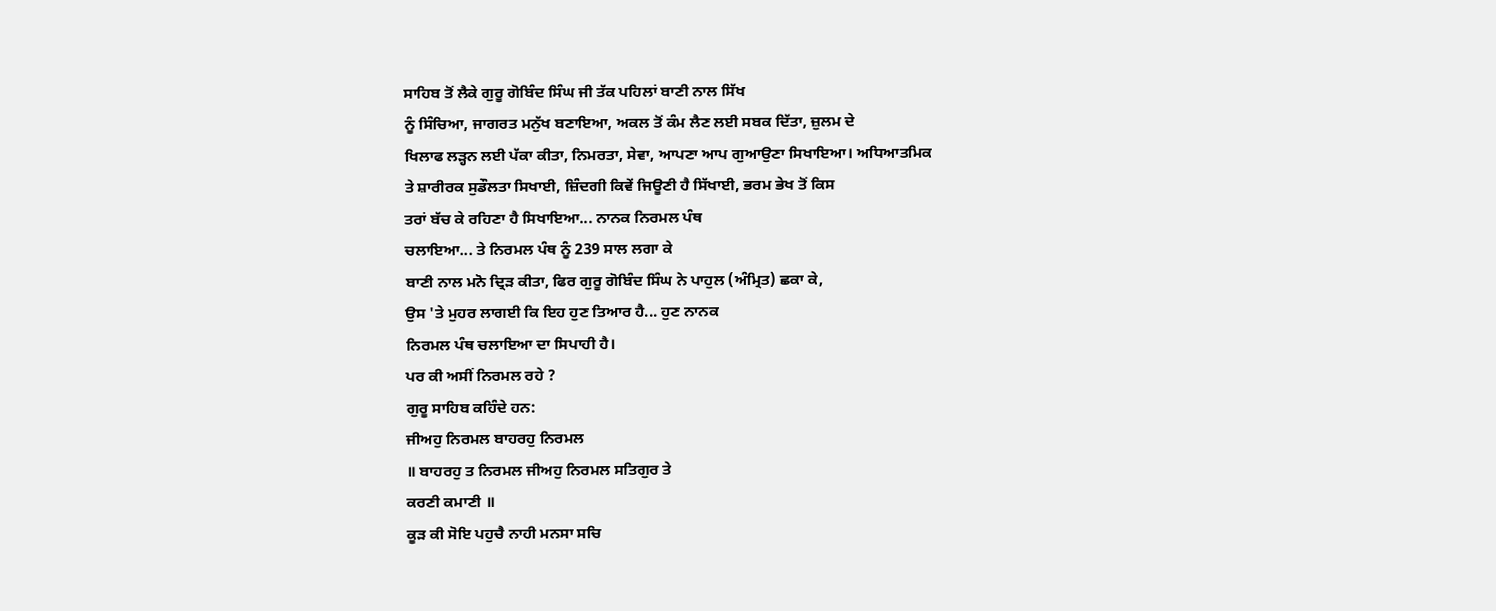ਸਾਹਿਬ ਤੋਂ ਲੈਕੇ ਗੁਰੂ ਗੋਬਿੰਦ ਸਿੰਘ ਜੀ ਤੱਕ ਪਹਿਲਾਂ ਬਾਣੀ ਨਾਲ ਸਿੱਖ
ਨੂੰ ਸਿੰਚਿਆ, ਜਾਗਰਤ ਮਨੁੱਖ ਬਣਾਇਆ, ਅਕਲ ਤੋਂ ਕੰਮ ਲੈਣ ਲਈ ਸਬਕ ਦਿੱਤਾ, ਜ਼ੁਲਮ ਦੇ
ਖਿਲਾਫ ਲੜ੍ਹਨ ਲਈ ਪੱਕਾ ਕੀਤਾ, ਨਿਮਰਤਾ, ਸੇਵਾ, ਆਪਣਾ ਆਪ ਗੁਆਉਣਾ ਸਿਖਾਇਆ। ਅਧਿਆਤਮਿਕ
ਤੇ ਸ਼ਾਰੀਰਕ ਸੁਡੌਲਤਾ ਸਿਖਾਈ, ਜ਼ਿੰਦਗੀ ਕਿਵੇਂ ਜਿਊਣੀ ਹੈ ਸਿੱਖਾਈ, ਭਰਮ ਭੇਖ ਤੋਂ ਕਿਸ
ਤਰਾਂ ਬੱਚ ਕੇ ਰਹਿਣਾ ਹੈ ਸਿਖਾਇਆ... ਨਾਨਕ ਨਿਰਮਲ ਪੰਥ
ਚਲਾਇਆ... ਤੇ ਨਿਰਮਲ ਪੰਥ ਨੂੰ 239 ਸਾਲ ਲਗਾ ਕੇ
ਬਾਣੀ ਨਾਲ ਮਨੋ ਦ੍ਰਿੜ ਕੀਤਾ, ਫਿਰ ਗੁਰੂ ਗੋਬਿੰਦ ਸਿੰਘ ਨੇ ਪਾਹੁਲ (ਅੰਮ੍ਰਿਤ) ਛਕਾ ਕੇ,
ਉਸ 'ਤੇ ਮੁਹਰ ਲਾਗਈ ਕਿ ਇਹ ਹੁਣ ਤਿਆਰ ਹੈ... ਹੁਣ ਨਾਨਕ
ਨਿਰਮਲ ਪੰਥ ਚਲਾਇਆ ਦਾ ਸਿਪਾਹੀ ਹੈ।
ਪਰ ਕੀ ਅਸੀਂ ਨਿਰਮਲ ਰਹੇ ?
ਗੁਰੂ ਸਾਹਿਬ ਕਹਿੰਦੇ ਹਨ:
ਜੀਅਹੁ ਨਿਰਮਲ ਬਾਹਰਹੁ ਨਿਰਮਲ
॥ ਬਾਹਰਹੁ ਤ ਨਿਰਮਲ ਜੀਅਹੁ ਨਿਰਮਲ ਸਤਿਗੁਰ ਤੇ
ਕਰਣੀ ਕਮਾਣੀ ॥
ਕੂੜ ਕੀ ਸੋਇ ਪਹੁਚੈ ਨਾਹੀ ਮਨਸਾ ਸਚਿ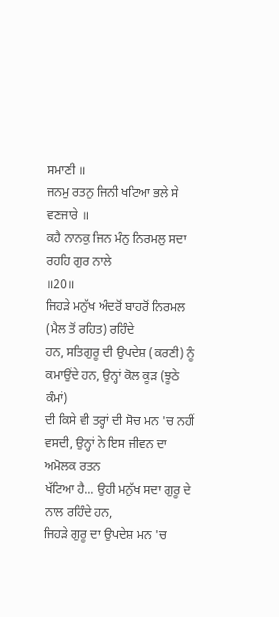ਸਮਾਣੀ ॥
ਜਨਮੁ ਰਤਨੁ ਜਿਨੀ ਖਟਿਆ ਭਲੇ ਸੇ ਵਣਜਾਰੇ ॥
ਕਹੈ ਨਾਨਕੁ ਜਿਨ ਮੰਨੁ ਨਿਰਮਲੁ ਸਦਾ ਰਹਹਿ ਗੁਰ ਨਾਲੇ
॥20॥
ਜਿਹੜੇ ਮਨੁੱਖ ਅੰਦਰੋਂ ਬਾਹਰੋਂ ਨਿਰਮਲ (ਮੈਲ ਤੋਂ ਰਹਿਤ) ਰਹਿੰਦੇ
ਹਨ, ਸਤਿਗੁਰੂ ਦੀ ਉਪਦੇਸ਼ (ਕਰਣੀ) ਨੂੰ ਕਮਾਉਂਦੇ ਹਨ, ਉਨ੍ਹਾਂ ਕੋਲ ਕੂੜ (ਝੂਠੇ ਕੰਮਾਂ)
ਦੀ ਕਿਸੇ ਵੀ ਤਰ੍ਹਾਂ ਦੀ ਸੋਚ ਮਨ 'ਚ ਨਹੀਂ ਵਸਦੀ, ਉਨ੍ਹਾਂ ਨੇ ਇਸ ਜੀਵਨ ਦਾ ਅਮੋਲਕ ਰਤਨ
ਖੱਟਿਆ ਹੈ... ਉਹੀ ਮਨੁੱਖ ਸਦਾ ਗੁਰੂ ਦੇ ਨਾਲ ਰਹਿੰਦੇ ਹਨ,
ਜਿਹੜੇ ਗੁਰੂ ਦਾ ਉਪਦੇਸ਼ ਮਨ 'ਚ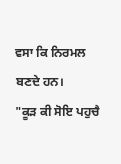ਵਸਾ ਕਿ ਨਿਰਮਲ ਬਣਦੇ ਹਨ।
"ਕੂੜ ਕੀ ਸੋਇ ਪਹੁਚੈ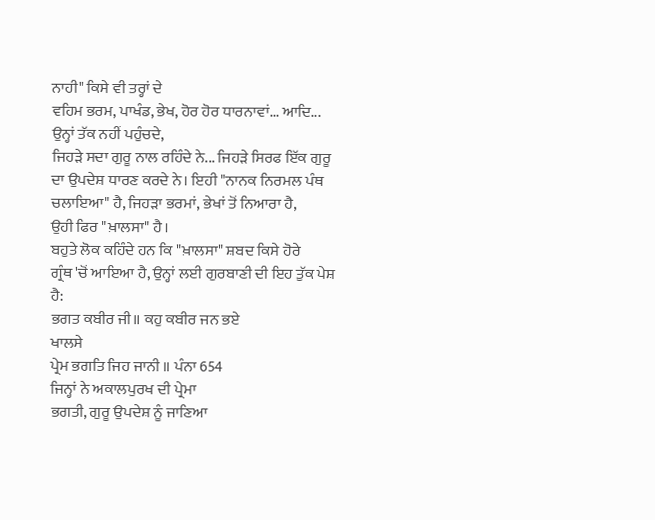ਨਾਹੀ" ਕਿਸੇ ਵੀ ਤਰ੍ਹਾਂ ਦੇ
ਵਹਿਮ ਭਰਮ, ਪਾਖੰਡ, ਭੇਖ, ਹੋਰ ਹੋਰ ਧਾਰਨਾਵਾਂ... ਆਦਿ... ਉਨ੍ਹਾਂ ਤੱਕ ਨਹੀਂ ਪਹੁੰਚਦੇ,
ਜਿਹੜੇ ਸਦਾ ਗੁਰੂ ਨਾਲ ਰਹਿੰਦੇ ਨੇ... ਜਿਹੜੇ ਸਿਰਫ ਇੱਕ ਗੁਰੂ
ਦਾ ਉਪਦੇਸ਼ ਧਾਰਣ ਕਰਦੇ ਨੇ। ਇਹੀ "ਨਾਨਕ ਨਿਰਮਲ ਪੰਥ
ਚਲਾਇਆ" ਹੈ, ਜਿਹੜਾ ਭਰਮਾਂ, ਭੇਖਾਂ ਤੋਂ ਨਿਆਰਾ ਹੈ,
ਉਹੀ ਫਿਰ "ਖ਼ਾਲਸਾ" ਹੈ।
ਬਹੁਤੇ ਲੋਕ ਕਹਿੰਦੇ ਹਨ ਕਿ "ਖ਼ਾਲਸਾ" ਸ਼ਬਦ ਕਿਸੇ ਹੋਰੇ
ਗ੍ਰੰਥ 'ਚੋਂ ਆਇਆ ਹੈ, ਉਨ੍ਹਾਂ ਲਈ ਗੁਰਬਾਣੀ ਦੀ ਇਹ ਤੁੱਕ ਪੇਸ਼ ਹੈ:
ਭਗਤ ਕਬੀਰ ਜੀ॥ ਕਹੁ ਕਬੀਰ ਜਨ ਭਏ
ਖਾਲਸੇ
ਪ੍ਰੇਮ ਭਗਤਿ ਜਿਹ ਜਾਨੀ ॥ ਪੰਨਾ 654
ਜਿਨ੍ਹਾਂ ਨੇ ਅਕਾਲਪੁਰਖ ਦੀ ਪ੍ਰੇਮਾ
ਭਗਤੀ, ਗੁਰੂ ਉਪਦੇਸ਼ ਨੂੰ ਜਾਣਿਆ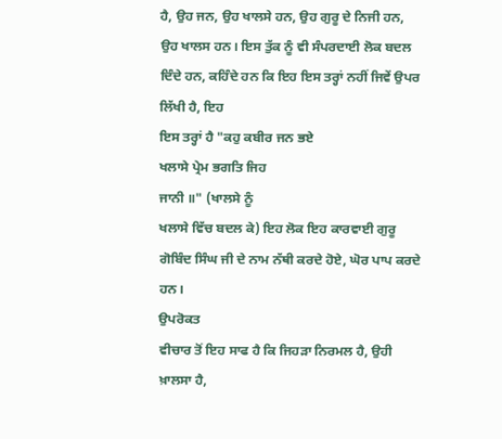ਹੈ, ਉਹ ਜਨ, ਉਹ ਖਾਲਸੇ ਹਨ, ਉਹ ਗੁਰੂ ਦੇ ਨਿਜੀ ਹਨ,
ਉਹ ਖਾਲਸ ਹਨ। ਇਸ ਤੁੱਕ ਨੂੰ ਵੀ ਸੰਪਰਦਾਈ ਲੋਕ ਬਦਲ
ਦਿੰਦੇ ਹਨ, ਕਹਿੰਦੇ ਹਨ ਕਿ ਇਹ ਇਸ ਤਰ੍ਹਾਂ ਨਹੀਂ ਜਿਵੇਂ ਉਪਰ ਲਿੱਖੀ ਹੈ, ਇਹ
ਇਸ ਤਰ੍ਹਾਂ ਹੈ "ਕਹੁ ਕਬੀਰ ਜਨ ਭਏ
ਖਲਾਸੇ ਪ੍ਰੇਮ ਭਗਤਿ ਜਿਹ
ਜਾਨੀ ॥" (ਖਾਲਸੇ ਨੂੰ
ਖਲਾਸੇ ਵਿੱਚ ਬਦਲ ਕੇ) ਇਹ ਲੋਕ ਇਹ ਕਾਰਵਾਈ ਗੁਰੂ
ਗੋਬਿੰਦ ਸਿੰਘ ਜੀ ਦੇ ਨਾਮ ਨੱਥੀ ਕਰਦੇ ਹੋਏ, ਘੋਰ ਪਾਪ ਕਰਦੇ ਹਨ।
ਉਪਰੋਕਤ
ਵੀਚਾਰ ਤੋਂ ਇਹ ਸਾਫ ਹੈ ਕਿ ਜਿਹੜਾ ਨਿਰਮਲ ਹੈ, ਉਹੀ
ਖ਼ਾਲਸਾ ਹੈ,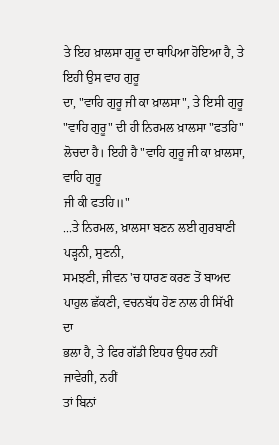ਤੇ ਇਹ ਖ਼ਾਲਸਾ ਗੁਰੂ ਦਾ ਥਾਪਿਆ ਹੋਇਆ ਹੈ, ਤੇ ਇਹੀ ਉਸ ਵਾਹ ਗੁਰੂ
ਦਾ, "ਵਾਹਿ ਗੁਰੂ ਜੀ ਕਾ ਖ਼ਾਲਸਾ", ਤੇ ਇਸੀ ਗੁਰੂ "ਵਾਹਿ ਗੁਰੂ" ਦੀ ਹੀ ਨਿਰਮਲ ਖ਼ਾਲਸਾ "ਫਤਹਿ"
ਲੋਚਦਾ ਹੈ। ਇਹੀ ਹੈ "ਵਾਹਿ ਗੁਰੂ ਜੀ ਕਾ ਖ਼ਾਲਸਾ, ਵਾਹਿ ਗੁਰੂ
ਜੀ ਕੀ ਫਤਹਿ॥"
...ਤੇ ਨਿਰਮਲ, ਖ਼ਾਲਸਾ ਬਣਨ ਲਈ ਗੁਰਬਾਣੀ ਪੜ੍ਹਨੀ, ਸੁਣਨੀ,
ਸਮਝਣੀ, ਜੀਵਨ 'ਚ ਧਾਰਣ ਕਰਣ ਤੋਂ ਬਾਅਦ ਪਾਹੁਲ ਛੱਕਣੀ, ਵਚਨਬੱਧ ਹੋਣ ਨਾਲ ਹੀ ਸਿੱਖੀ ਦਾ
ਭਲਾ ਹੈ, ਤੇ ਫਿਰ ਗੱਡੀ ਇਧਰ ਉਧਰ ਨਹੀਂ ਜਾਵੇਗੀ, ਨਹੀਂ
ਤਾਂ ਬਿਨਾਂ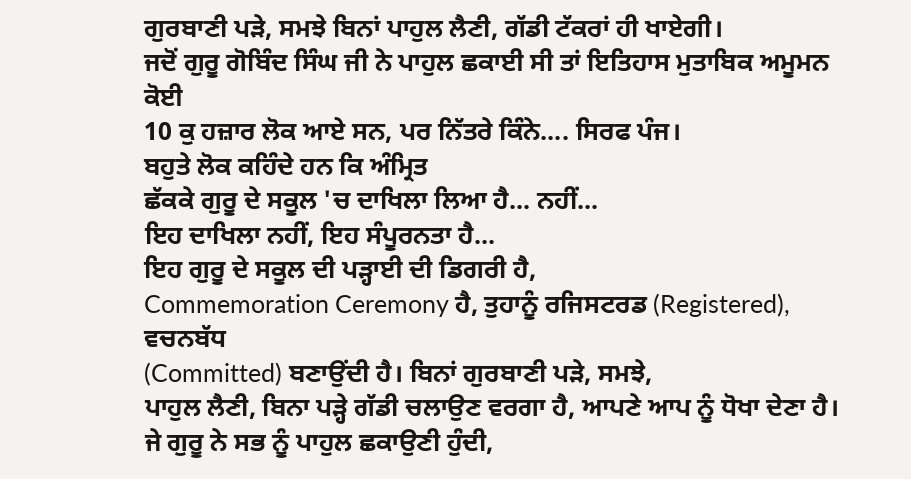ਗੁਰਬਾਣੀ ਪੜੇ, ਸਮਝੇ ਬਿਨਾਂ ਪਾਹੁਲ ਲੈਣੀ, ਗੱਡੀ ਟੱਕਰਾਂ ਹੀ ਖਾਏਗੀ।
ਜਦੋਂ ਗੁਰੂ ਗੋਬਿੰਦ ਸਿੰਘ ਜੀ ਨੇ ਪਾਹੁਲ ਛਕਾਈ ਸੀ ਤਾਂ ਇਤਿਹਾਸ ਮੁਤਾਬਿਕ ਅਮੂਮਨ ਕੋਈ
10 ਕੁ ਹਜ਼ਾਰ ਲੋਕ ਆਏ ਸਨ, ਪਰ ਨਿੱਤਰੇ ਕਿੰਨੇ.... ਸਿਰਫ ਪੰਜ।
ਬਹੁਤੇ ਲੋਕ ਕਹਿੰਦੇ ਹਨ ਕਿ ਅੰਮ੍ਰਿਤ
ਛੱਕਕੇ ਗੁਰੂ ਦੇ ਸਕੂਲ 'ਚ ਦਾਖਿਲਾ ਲਿਆ ਹੈ... ਨਹੀਂ...
ਇਹ ਦਾਖਿਲਾ ਨਹੀਂ, ਇਹ ਸੰਪੂਰਨਤਾ ਹੈ...
ਇਹ ਗੁਰੂ ਦੇ ਸਕੂਲ ਦੀ ਪੜ੍ਹਾਈ ਦੀ ਡਿਗਰੀ ਹੈ,
Commemoration Ceremony ਹੈ, ਤੁਹਾਨੂੰ ਰਜਿਸਟਰਡ (Registered), ਵਚਨਬੱਧ
(Committed) ਬਣਾਉਂਦੀ ਹੈ। ਬਿਨਾਂ ਗੁਰਬਾਣੀ ਪੜੇ, ਸਮਝੇ,
ਪਾਹੁਲ ਲੈਣੀ, ਬਿਨਾ ਪੜ੍ਹੇ ਗੱਡੀ ਚਲਾਉਣ ਵਰਗਾ ਹੈ, ਆਪਣੇ ਆਪ ਨੂੰ ਧੋਖਾ ਦੇਣਾ ਹੈ।
ਜੇ ਗੁਰੂ ਨੇ ਸਭ ਨੂੰ ਪਾਹੁਲ ਛਕਾਉਣੀ ਹੁੰਦੀ,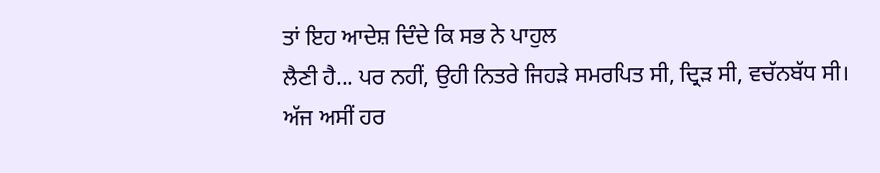ਤਾਂ ਇਹ ਆਦੇਸ਼ ਦਿੰਦੇ ਕਿ ਸਭ ਨੇ ਪਾਹੁਲ
ਲੈਣੀ ਹੈ... ਪਰ ਨਹੀਂ, ਉਹੀ ਨਿਤਰੇ ਜਿਹੜੇ ਸਮਰਪਿਤ ਸੀ, ਦ੍ਰਿੜ ਸੀ, ਵਚੱਨਬੱਧ ਸੀ।
ਅੱਜ ਅਸੀਂ ਹਰ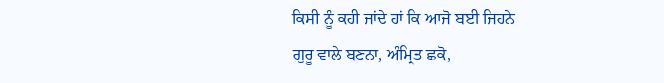ਕਿਸੀ ਨੂੰ ਕਹੀ ਜਾਂਦੇ ਹਾਂ ਕਿ ਆਜੋ ਬਈ ਜਿਹਨੇ
ਗੁਰੂ ਵਾਲੇ ਬਣਨਾ, ਅੰਮ੍ਰਿਤ ਛਕੋ,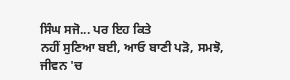ਸਿੰਘ ਸਜੋ... ਪਰ ਇਹ ਕਿਤੇ
ਨਹੀਂ ਸੁਣਿਆ ਬਈ, ਆਓ ਬਾਣੀ ਪੜੋ, ਸਮਝੋ, ਜੀਵਨ 'ਚ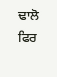ਢਾਲੋ ਫਿਰ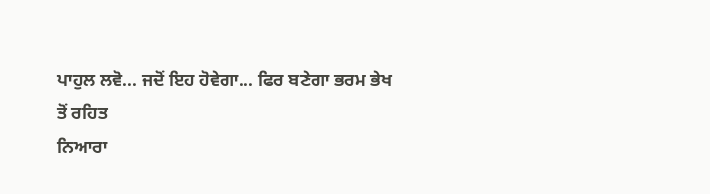ਪਾਹੁਲ ਲਵੋ... ਜਦੋਂ ਇਹ ਹੋਵੇਗਾ... ਫਿਰ ਬਣੇਗਾ ਭਰਮ ਭੇਖ
ਤੋਂ ਰਹਿਤ
ਨਿਆਰਾ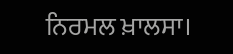ਨਿਰਮਲ ਖ਼ਾਲਸਾ।